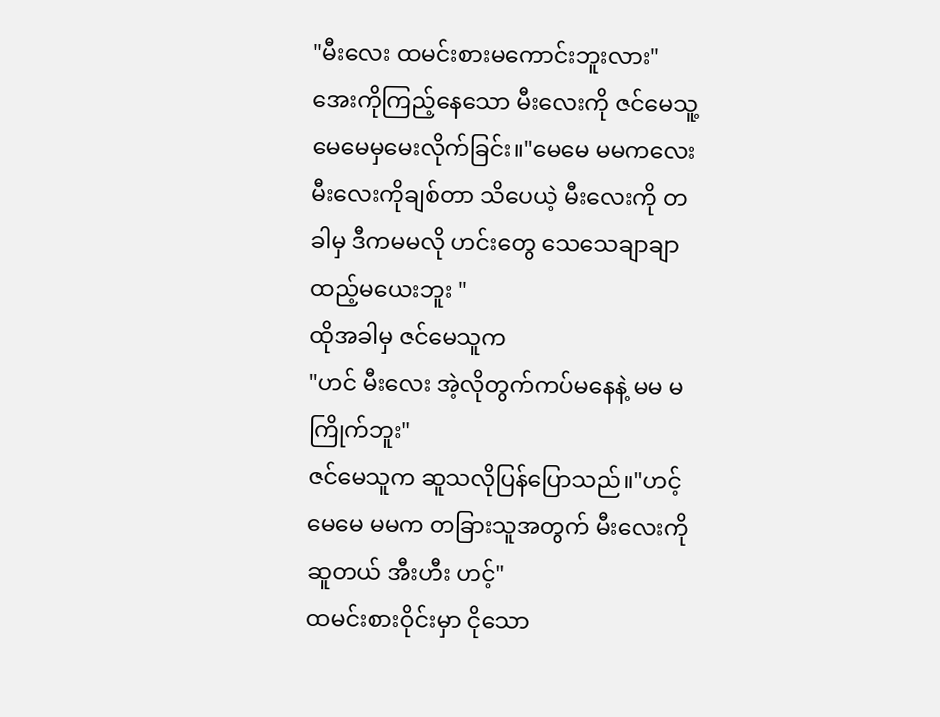"မီးလေး ထမင်းစားမကောင်းဘူးလား"
အေးကိုကြည့်နေသော မီးလေးကို ဇင်မေသူ့ မေမေမှမေးလိုက်ခြင်း။"မေမေ မမကလေး မီးလေးကိုချစ်တာ သိပေယဲ့ မီးလေးကို တခါမှ ဒီကမမလို ဟင်းတွေ သေသေချာချာထည့်မယေးဘူး "
ထိုအခါမှ ဇင်မေသူက
"ဟင် မီးလေး အဲ့လိုတွက်ကပ်မနေနဲ့ မမ မကြိုက်ဘူး"
ဇင်မေသူက ဆူသလိုပြန်ပြောသည်။"ဟင့် မေမေ မမက တခြားသူအတွက် မီးလေးကိုဆူတယ် အီးဟီး ဟင့်"
ထမင်းစားဝိုင်းမှာ ငိုသော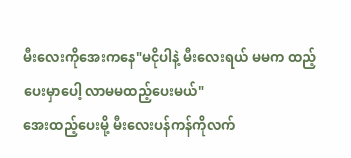မီးလေးကိုအေးကနေ"မငိုပါနဲ့ မီးလေးရယ် မမက ထည့်ပေးမှာပေါ့ လာမမထည့်ပေးမယ်"
အေးထည့်ပေးမို့ မီးလေးပန်ကန်ကိုလက်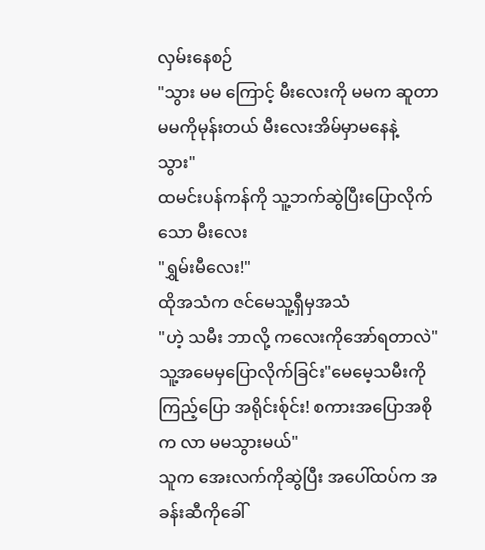လှမ်းနေစဉ်
"သွား မမ ကြောင့် မီးလေးကို မမက ဆူတာ မမကိုမုန်းတယ် မီးလေးအိမ်မှာမနေနဲ့ သွား"
ထမင်းပန်ကန်ကို သူ့ဘက်ဆွဲပြီးပြောလိုက်သော မီးလေး
"ရွှမ်းမီလေး!"
ထိုအသံက ဇင်မေသူ့ရှီမှအသံ
"ဟဲ့ သမီး ဘာလို့ ကလေးကိုအော်ရတာလဲ"
သူ့အမေမှပြောလိုက်ခြင်း"မေမေ့သမီးကို ကြည့်ပြော အရိုင်းစ်ုင်း! စကားအပြောအစိုက လာ မမသွားမယ်"
သူက အေးလက်ကိုဆွဲပြီး အပေါ်ထပ်က အခန်းဆီကိုခေါ်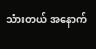သံားတယ် အနောက်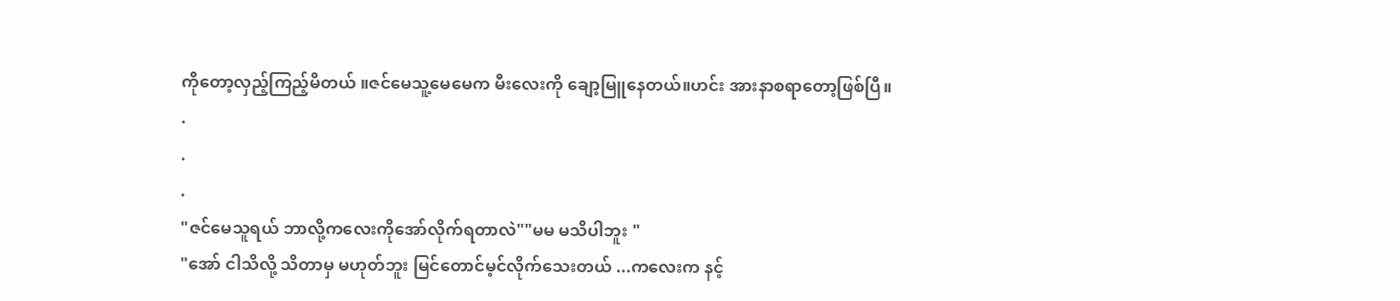ကိုတော့လှည့်ကြည့်မိတယ် ။ဇင်မေသူ့မေမေက မီးလေးကို ချော့မြူနေတယ်။ဟင်း အားနာစရာတော့ဖြစ်ပြီ။
.
.
.
"ဇင်မေသူရယ် ဘာလို့ကလေးကိုအော်လိုက်ရတာလဲ""မမ မသိပါဘူး "
"အော် ငါသိလို့ သိတာမှ မဟုတ်ဘူး မြင်တောင်မ့င်လိုက်သေးတယ် ...ကလေးက နင့်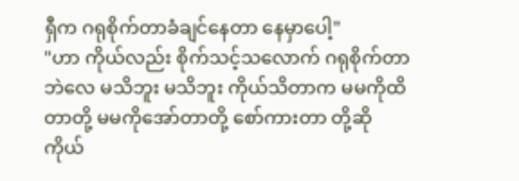ရှီက ဂရုစိုက်တာခံချင်နေတာ နေမှာပေါ့"
"ဟာ ကိုယ်လည်း စိုက်သင့်သလောက် ဂရုစိုက်တာဘဲလေ မသိဘူး မသိဘူး ကိုယ်သိတာက မမကိုထိတာတို့ မမကိုအော်တာတို့ စော်ကားတာ တို့ဆို ကိုယ်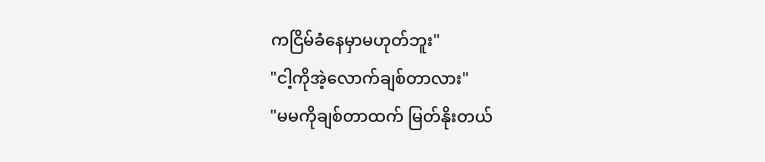ကငြိမ်ခံနေမှာမဟုတ်ဘူး"
"ငါ့ကိုအဲ့လောက်ချစ်တာလား"
"မမကိုချစ်တာထက် မြတ်နိုးတယ်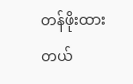တန်ဖိုးထားတယ်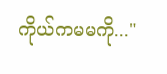ကိုယ်ကမမကို..."